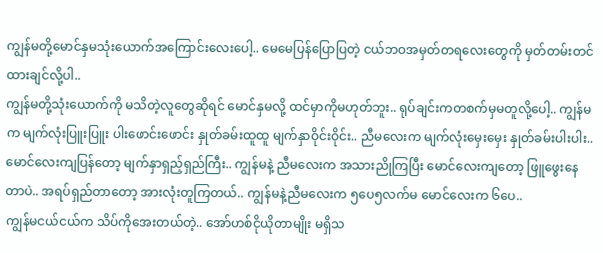ကျွန်မတို့မောင်နှမသုံးယောက်အကြောင်းလေးပေါ့.. မေမေပြန်ပြောပြတဲ့ ငယ်ဘဝအမှတ်တရလေးတွေကို မှတ်တမ်းတင်ထားချင်လို့ပါ..
ကျွန်မတို့သုံးယောက်ကို မသိတဲ့လူတွေဆိုရင် မောင်နှမလို့ ထင်မှာကိုမဟုတ်ဘူး.. ရုပ်ချင်းကတစက်မှမတူလို့ပေါ့.. ကျွန်မက မျက်လုံးပြူးပြူး ပါးဖောင်းဖောင်း နှုတ်ခမ်းထူထူ မျက်နှာဝိုင်းဝိုင်း.. ညီမလေးက မျက်လုံးမှေးမှေး နှုတ်ခမ်းပါးပါး.. မောင်လေးကျပြန်တော့ မျက်နှာရှည်ှရှည်ကြီး.. ကျွန်မနဲ့ ညီမလေးက အသားညိုကြပြီး မောင်လေးကျတော့ ဖြူဖွေးနေတာပဲ.. အရပ်ရှည်တာတော့ အားလုံးတူကြတယ်.. ကျွန်မနဲ့ညီမလေးက ၅ပေ၅လက်မ မောင်လေးက ၆ပေ..
ကျွန်မငယ်ငယ်က သိပ်ကိုအေးတယ်တဲ့.. အော်ဟစ်ငိုယိုတာမျိုး မရှိသ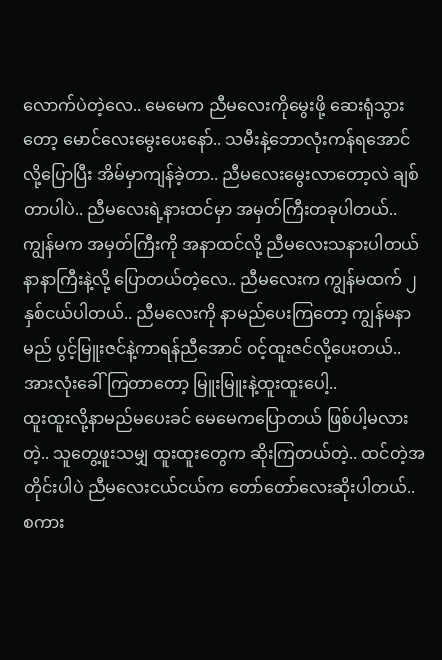လောက်ပဲတဲ့လေ.. မေမေက ညီမလေးကိုမွေးဖို့ ဆေးရုံသွားတော့ မောင်လေးမွေးပေးနော်.. သမီးနဲ့ဘောလုံးကန်ရအောင်လို့ပြောပြီး အိမ်မှာကျန်ခဲ့တာ.. ညီမလေးမွေးလာတော့လဲ ချစ်တာပါပဲ.. ညီမလေးရဲ့နားထင်မှာ အမှတ်ကြီးတခုပါတယ်.. ကျွန်မက အမှတ်ကြီးကို အနာထင်လို့ ညီမလေးသနားပါတယ် နာနာကြီးနဲ့လို့ ပြောတယ်တဲ့လေ.. ညီမလေးက ကျွန်မထက် ၂နှစ်ငယ်ပါတယ်.. ညီမလေးကို နာမည်ပေးကြတော့ ကျွန်မနာမည် ပွင့်မြူးဇင်နဲ့ကာရန်ညီအောင် ၀င့်ထူးဇင်လို့ပေးတယ်.. အားလုံးခေါ်ကြတာတော့ မြူးမြူးနဲ့ထူးထူးပေါ့..
ထူးထူးလို့နာမည်မပေးခင် မေမေကပြောတယ် ဖြစ်ပါ့မလားတဲ့.. သူတွေ့ဖူးသမျှ ထူးထူးတွေက ဆိုးကြတယ်တဲ့.. ထင်တဲ့အတိုင်းပါပဲ ညီမလေးငယ်ငယ်က တော်တော်လေးဆိုးပါတယ်.. စကား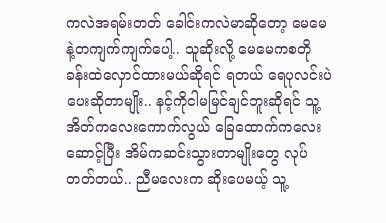ကလဲအရမ်းတတ် ခေါင်းကလဲမာဆိုတော့ မေမေနဲ့တကျက်ကျက်ပေါ့.. သူဆိုးလို့ မေမေကစတိုခန်းထဲလှောင်ထားမယ်ဆိုရင် ရတယ် ရေပုလင်းပဲပေးဆိုတာမျိုး.. နင့်ကိုငါမမြင်ချင်ဘူးဆိုရင် သူ့အိတ်ကလေးကောက်လွယ် ခြေထောက်ကလေးဆောင့်ပြီး အိမ်ကဆင်းသွားတာမျိုးတွေ လုပ်တတ်တယ်.. ညီမလေးက ဆိုးပေမယ့် သူ့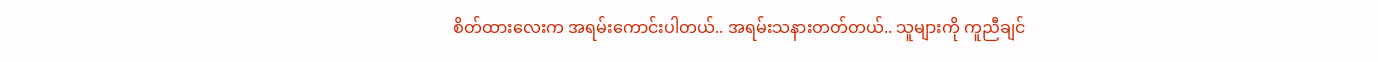စိတ်ထားလေးက အရမ်းကောင်းပါတယ်.. အရမ်းသနားတတ်တယ်.. သူများကို ကူညီချင်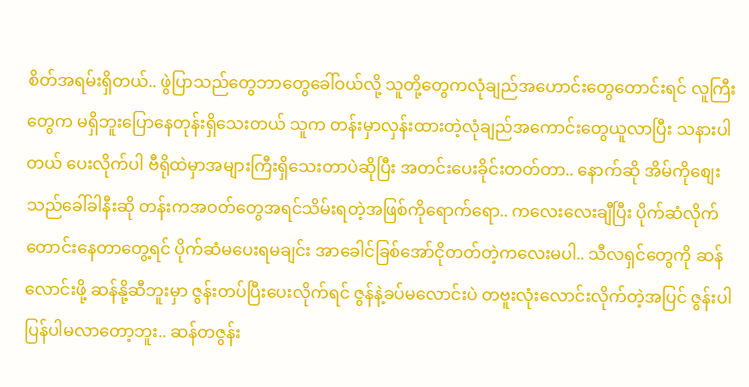စိတ်အရမ်းရှိတယ်.. ဖွဲပြာသည်တွေဘာတွေခေါ်ဝယ်လို့ သူတို့တွေကလုံချည်အဟောင်းတွေတောင်းရင် လူကြီးတွေက မရှိဘူးပြောနေတုန်းရှိသေးတယ် သူက တန်းမှာလှန်းထားတဲ့လုံချည်အကောင်းတွေယူလာပြီး သနားပါတယ် ပေးလိုက်ပါ ဗီရိုထဲမှာအများကြီးရှိသေးတာပဲဆိုပြီး အတင်းပေးခိုင်းတတ်တာ.. နောက်ဆို အိမ်ကိုစျေးသည်ခေါ်ခါနီးဆို တန်းကအဝတ်တွေအရင်သိမ်းရတဲ့အဖြစ်ကိုရောက်ရော.. ကလေးလေးချီပြီး ပိုက်ဆံလိုက်တောင်းနေတာတွေ့ရင် ပိုက်ဆံမပေးရမချင်း အာခေါင်ခြစ်အော်ငိုတတ်တဲ့ကလေးမပါ.. သီလရှင်တွေကို ဆန်လောင်းဖို့ ဆန်နို့ဆီဘူးမှာ ဇွန်းတပ်ပြီးပေးလိုက်ရင် ဇွန်နဲ့ခပ်မလောင်းပဲ တဗူးလုံးလောင်းလိုက်တဲ့အပြင် ဇွန်းပါပြန်ပါမလာတော့ဘူး.. ဆန်တဇွန်း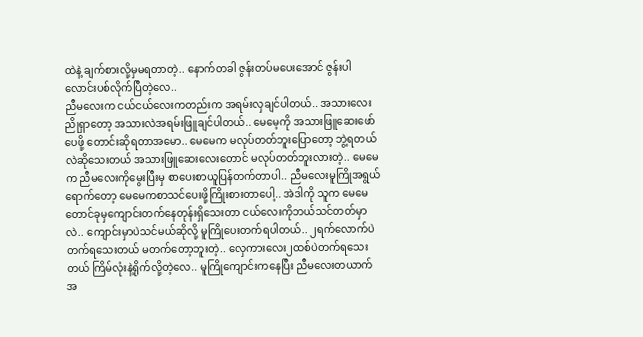ထဲနဲ့ ချက်စားလို့မှမရတာတဲ့.. နောက်တခါ ဇွန်းတပ်မပေးအောင် ဇွန်းပါလောင်းပစ်လိုက်ပြီတဲ့လေ..
ညီမလေးက ငယ်ငယ်လေးကတည်းက အရမ်းလှချင်ပါတယ်.. အသားလေးညိုရှာတော့ အသားလဲအရမ်းဖြူချင်ပါတယ်.. မေမေ့ကို အသားဖြူဆေးဖော်ပေဖို့ တောင်းဆိုရတာအမော.. မေမေက မလုပ်တတ်ဘူးပြောတော့ ဘွဲ့ရတယ်လဲဆိုသေးတယ် အသားဖြူဆေးလေးတောင် မလုပ်တတ်ဘူးလားတဲ့.. မေမေက ညီမလေးကိုမွေးပြီးမှ စာပေးစာယူပြန်တက်တာပါ.. ညီမလေးမူကြိုအရွယ်ရောက်တော့ မေမေကစာသင်ပေးဖို့ကြိုးစားတာပေါ့.. အဲဒါကို သူက မေမေတောင်ခုမှကျောင်းတက်နေတုန်းရှိသေးတာ ငယ်လေးကိုဘယ်သင်တတ်မှာလဲ.. ကျောင်းမှာပဲသင်မယ်ဆိုလို့ မူကြိုပေးတက်ရပါတယ်.. ၂ရက်လောက်ပဲတက်ရသေးတယ် မတက်တော့ဘူးတဲ့.. လှေကားလေး၂ထစ်ပဲတက်ရသေးတယ် ကြိမ်လုံးနဲ့ရိုက်လို့တဲ့လေ.. မူကြိုကျောင်းကနေပြီး ညီမလေးတယာက် အ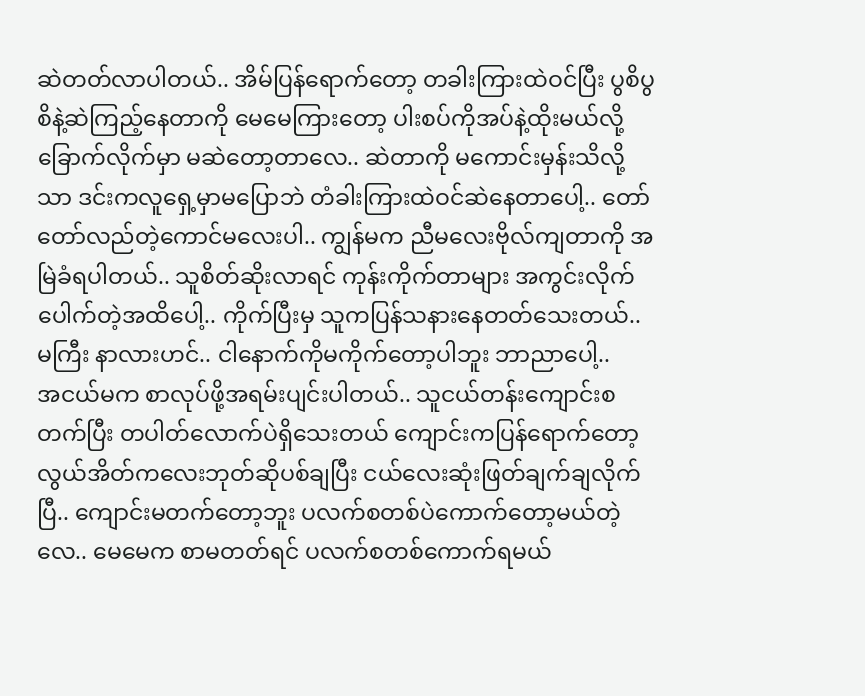ဆဲတတ်လာပါတယ်.. အိမ်ပြန်ရောက်တော့ တခါးကြားထဲဝင်ပြီး ပွစိပွစိနဲ့ဆဲကြည့်နေတာကို မေမေကြားတော့ ပါးစပ်ကိုအပ်နဲ့ထိုးမယ်လို့ ခြောက်လိုက်မှာ မဆဲတော့တာလေ.. ဆဲတာကို မကောင်းမှန်းသိလို့သာ ဒင်းကလူရှေ့မှာမပြောဘဲ တံခါးကြားထဲဝင်ဆဲနေတာပေါ့.. တော်တော်လည်တဲ့ကောင်မလေးပါ.. ကျွန်မက ညီမလေးဗိုလ်ကျတာကို အမြဲခံရပါတယ်.. သူစိတ်ဆိုးလာရင် ကုန်းကိုက်တာများ အကွင်းလိုက်ပေါက်တဲ့အထိပေါ့.. ကိုက်ပြီးမှ သူကပြန်သနားနေတတ်သေးတယ်.. မကြီး နာလားဟင်.. ငါနောက်ကိုမကိုက်တော့ပါဘူး ဘာညာပေါ့..
အငယ်မက စာလုပ်ဖို့အရမ်းပျင်းပါတယ်.. သူငယ်တန်းကျောင်းစတက်ပြီး တပါတ်လောက်ပဲရှိသေးတယ် ကျောင်းကပြန်ရောက်တော့ လွယ်အိတ်ကလေးဘုတ်ဆိုပစ်ချပြီး ငယ်လေးဆုံးဖြတ်ချက်ချလိုက်ပြီ.. ကျောင်းမတက်တော့ဘူး ပလက်စတစ်ပဲကောက်တော့မယ်တဲ့လေ.. မေမေက စာမတတ်ရင် ပလက်စတစ်ကောက်ရမယ်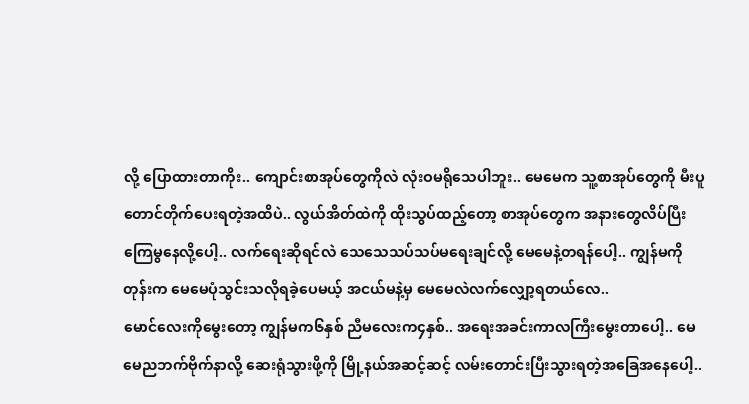လို့ ပြောထားတာကိုး.. ကျောင်းစာအုပ်တွေကိုလဲ လုံးဝမရိုသေပါဘူး.. မေမေက သူ့စာအုပ်တွေကို မီးပူတောင်တိုက်ပေးရတဲ့အထိပဲ.. လွယ်အိတ်ထဲကို ထိုးသွပ်ထည့်တော့ စာအုပ်တွေက အနားတွေလိပ်ပြီး ကြေမွနေလို့ပေါ့.. လက်ရေးဆိုရင်လဲ သေသေသပ်သပ်မရေးချင်လို့ မေမေနဲ့တရန်ပေါ့.. ကျွန်မကိုတုန်းက မေမေပုံသွင်းသလိုရခဲ့ပေမယ့် အငယ်မနဲ့မှ မေမေလဲလက်လျှော့ရတယ်လေ..
မောင်လေးကိုမွေးတော့ ကျွန်မက၆နှစ် ညီမလေးက၄နှစ်.. အရေးအခင်းကာလကြီးမွေးတာပေါ့.. မေမေညဘက်ဗိုက်နာလို့ ဆေးရုံသွားဖို့ကို မြို့နယ်အဆင့်ဆင့် လမ်းတောင်းပြီးသွားရတဲ့အခြေအနေပေါ့..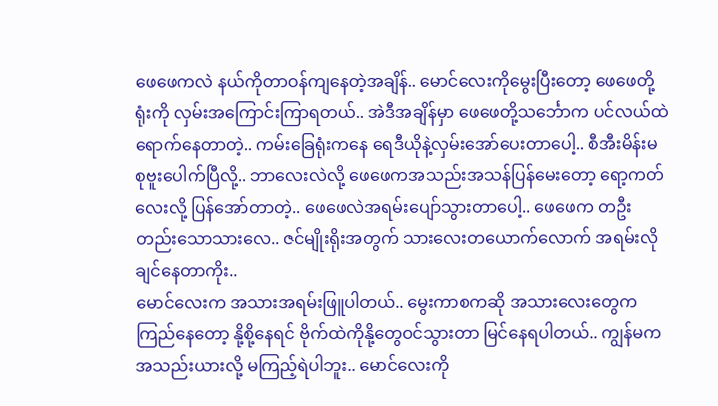ဖေဖေကလဲ နယ်ကိုတာဝန်ကျနေတဲ့အချိန်.. မောင်လေးကိုမွေးပြီးတော့ ဖေဖေတို့ရုံးကို လှမ်းအကြောင်းကြာရတယ်.. အဲဒီအချိန်မှာ ဖေဖေတို့သင်္ဘောက ပင်လယ်ထဲရောက်နေတာတဲ့.. ကမ်းခြေရုံးကနေ ရေဒီယိုနဲ့လှမ်းအော်ပေးတာပေါ့.. စီအီးမိန်းမ စုဗူးပေါက်ပြီလို့.. ဘာလေးလဲလို့ ဖေဖေကအသည်းအသန်ပြန်မေးတော့ ရော့ကတ်လေးလို့ ပြန်အော်တာတဲ့.. ဖေဖေလဲအရမ်းပျော်သွားတာပေါ့.. ဖေဖေက တဦးတည်းသောသားလေ.. ဇင်မျိုးရိုးအတွက် သားလေးတယောက်လောက် အရမ်းလိုချင်နေတာကိုး..
မောင်လေးက အသားအရမ်းဖြူပါတယ်.. မွေးကာစကဆို အသားလေးတွေကကြည်နေတော့ နို့စို့နေရင် ဗိုက်ထဲကိုနို့တွေဝင်သွားတာ မြင်နေရပါတယ်.. ကျွန်မက အသည်းယားလို့ မကြည့်ရဲပါဘူး.. မောင်လေးကို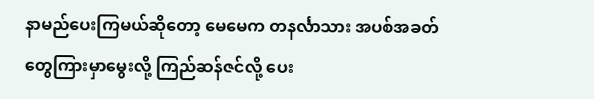နာမည်ပေးကြမယ်ဆိုတော့ မေမေက တနင်္လာသား အပစ်အခတ်တွေကြားမှာမွေးလို့ ကြည်ဆန်ဇင်လို့ ပေး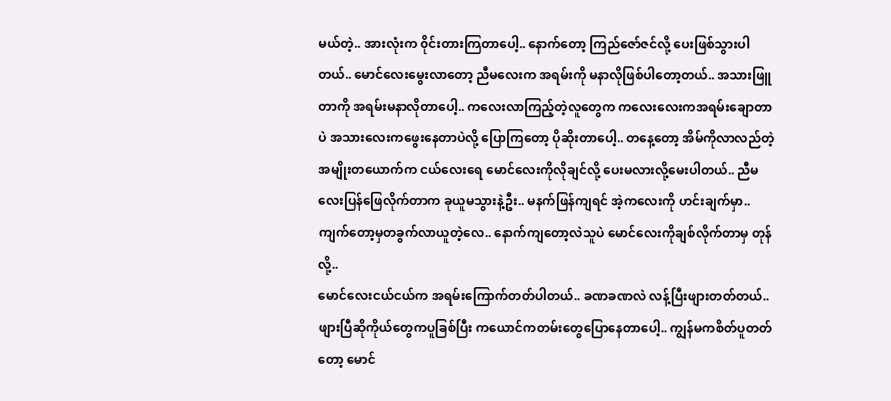မယ်တဲ့.. အားလုံးက ၀ိုင်းတားကြတာပေါ့.. နောက်တော့ ကြည်ဇော်ဇင်လို့ ပေးဖြစ်သွားပါတယ်.. မောင်လေးမွေးလာတော့ ညီမလေးက အရမ်းကို မနာလိုဖြစ်ပါတော့တယ်.. အသားဖြူတာကို အရမ်းမနာလိုတာပေါ့.. ကလေးလာကြည့်တဲ့လူတွေက ကလေးလေးကအရမ်းချောတာပဲ အသားလေးကဖွေးနေတာပဲလို့ ပြောကြတော့ ပိုဆိုးတာပေါ့.. တနေ့တော့ အိမ်ကိုလာလည်တဲ့အမျိုးတယောက်က ငယ်လေးရေ မောင်လေးကိုလိုချင်လို့ ပေးမလားလို့မေးပါတယ်.. ညီမလေးပြန်ဖြေလိုက်တာက ခုယူမသွားနဲ့ဦး.. မနက်ဖြန်ကျရင် အဲ့ကလေးကို ဟင်းချက်မှာ.. ကျက်တော့မှတခွက်လာယူတဲ့လေ.. နောက်ကျတော့လဲသူပဲ မောင်လေးကိုချစ်လိုက်တာမှ တုန်လို့..
မောင်လေးငယ်ငယ်က အရမ်းကြောက်တတ်ပါတယ်.. ခဏခဏလဲ လန့်ပြီးဖျားတတ်တယ်.. ဖျားပြီဆိုကိုယ်တွေကပူခြစ်ပြီး ကယောင်ကတမ်းတွေပြောနေတာပေါ့.. ကျွန်မကစိတ်ပူတတ်တော့ မောင်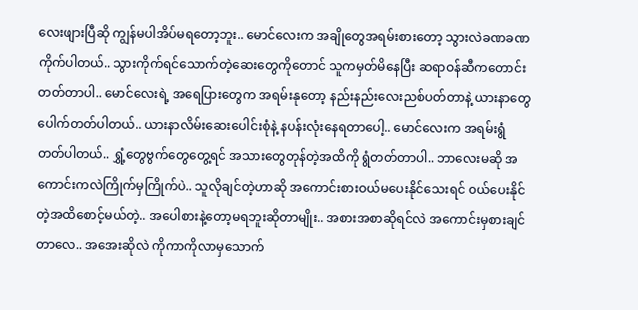လေးဖျားပြီဆို ကျွန်မပါအိပ်မရတော့ဘူး.. မောင်လေးက အချိုတွေအရမ်းစားတော့ သွားလဲခဏခဏကိုက်ပါတယ်.. သွားကိုက်ရင်သောက်တဲ့ဆေးတွေကိုတောင် သူကမှတ်မိနေပြီး ဆရာဝန်ဆီကတောင်းတတ်တာပါ.. မောင်လေးရဲ့ အရေပြားတွေက အရမ်းနုတော့ နည်းနည်းလေးညစ်ပတ်တာနဲ့ ယားနာတွေပေါက်တတ်ပါတယ်.. ယားနာလိမ်းဆေးပေါင်းစုံနဲ့ နပန်းလုံးနေရတာပေါ့.. မောင်လေးက အရမ်းရွံတတ်ပါတယ်.. ရွှံ့တွေဗွက်တွေတွေ့ရင် အသားတွေတုန်တဲ့အထိကို ရွံတတ်တာပါ.. ဘာလေးမဆို အကောင်းကလဲကြိုက်မှကြိုက်ပဲ.. သူလိုချင်တဲ့ဟာဆို အကောင်းစားဝယ်မပေးနိုင်သေးရင် ၀ယ်ပေးနိုင်တဲ့အထိစောင့်မယ်တဲ့.. အပေါစားနဲ့တော့မရဘူးဆိုတာမျိုး.. အစားအစာဆိုရင်လဲ အကောင်းမှစားချင်တာလေ.. အအေးဆိုလဲ ကိုကာကိုလာမှသောက်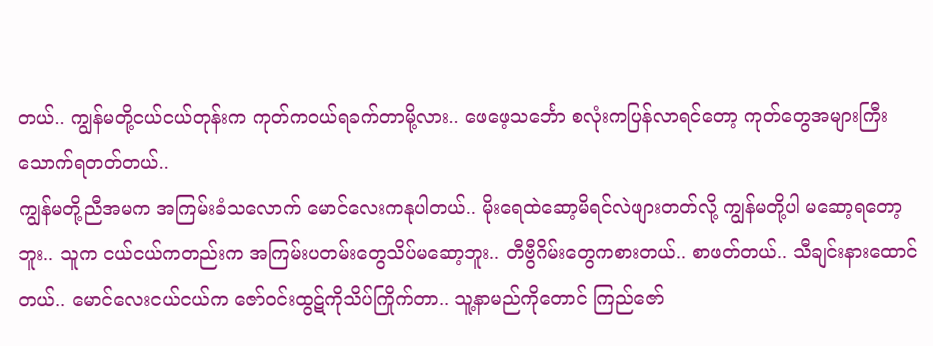တယ်.. ကျွန်မတို့ငယ်ငယ်တုန်းက ကုတ်ကဝယ်ရခက်တာမို့လား.. ဖေဖေ့သင်္ဘော စလုံးကပြန်လာရင်တော့ ကုတ်တွေအများကြီးသောက်ရတတ်တယ်..
ကျွန်မတို့ညီအမက အကြမ်းခံသလောက် မောင်လေးကနုပါတယ်.. မိုးရေထဲဆော့မိရင်လဲဖျားတတ်လို့ ကျွန်မတို့ပါ မဆော့ရတော့ဘူး.. သူက ငယ်ငယ်ကတည်းက အကြမ်းပတမ်းတွေသိပ်မဆော့ဘူး.. တီဗွီဂိမ်းတွေကစားတယ်.. စာဖတ်တယ်.. သီချင်းနားထောင်တယ်.. မောင်လေးငယ်ငယ်က ဇော်ဝင်းထွဋ်ကိုသိပ်ကြိုက်တာ.. သူ့နာမည်ကိုတောင် ကြည်ဇော်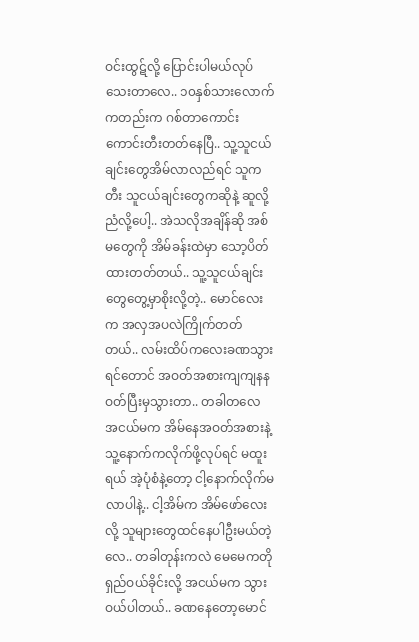ဝင်းထွဋ်လို့ ပြောင်းပါမယ်လုပ်သေးတာလေ.. ၁၀နှစ်သားလောက်ကတည်းက ဂစ်တာကောင်းကောင်းတီးတတ်နေပြီ.. သူ့သူငယ်ချင်းတွေအိမ်လာလည်ရင် သူကတီး သူငယ်ချင်းတွေကဆိုနဲ့ ဆူလို့ညံလို့ပေါ့.. အဲသလိုအချိန်ဆို အစ်မတွေကို အိမ်ခန်းထဲမှာ သော့ပိတ်ထားတတ်တယ်.. သူ့သူငယ်ချင်းတွေတွေ့မှာစိုးလို့တဲ့.. မောင်လေးက အလှအပလဲကြိုက်တတ်တယ်.. လမ်းထိပ်ကလေးခဏသွားရင်တောင် အဝတ်အစားကျကျနနဝတ်ပြီးမှသွားတာ.. တခါတလေ အငယ်မက အိမ်နေအဝတ်အစားနဲ့ သူ့နောက်ကလိုက်ဖို့လုပ်ရင် မထူးရယ် အဲ့ပုံစံနဲ့တော့ ငါ့နောက်လိုက်မလာပါနဲ့.. ငါ့အိမ်က အိမ်ဖော်လေးလို့ သူများတွေထင်နေပါဦးမယ်တဲ့လေ.. တခါတုန်းကလဲ မေမေကတိုရှည်ဝယ်ခိုင်းလို့ အငယ်မက သွားဝယ်ပါတယ်.. ခဏနေတော့မောင်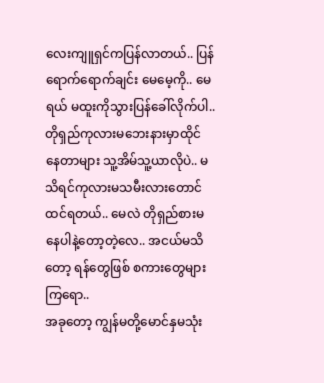လေးကျူရှင်ကပြန်လာတယ်.. ပြန်ရောက်ရောက်ချင်း မေမေ့ကို.. မေရယ် မထူးကိုသွားပြန်ခေါ်လိုက်ပါ.. တိုရှည်ကုလားမဘေးနားမှာထိုင်နေတာများ သူ့အိမ်သူ့ယာလိုပဲ.. မသိရင်ကုလားမသမီးလားတောင်ထင်ရတယ်.. မေလဲ တိုရှည်စားမနေပါနဲ့တော့တဲ့လေ.. အငယ်မသိတော့ ရန်တွေဖြစ် စကားတွေများကြရော..
အခုတော့ ကျွန်မတို့မောင်နှမသုံး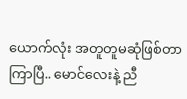ယောက်လုံး အတူတူမဆုံဖြစ်တာကြာပြီ.. မောင်လေးနဲ့ ညီ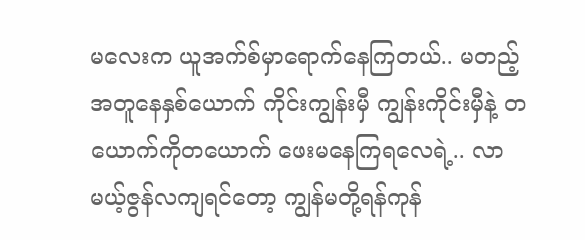မလေးက ယူအက်စ်မှာရောက်နေကြတယ်.. မတည့်အတူနေနှစ်ယောက် ကိုင်းကျွန်းမှီ ကျွန်းကိုင်းမှီနဲ့ တယောက်ကိုတယောက် ဖေးမနေကြရလေရဲ့.. လာမယ့်ဇွန်လကျရင်တော့ ကျွန်မတို့ရန်ကုန်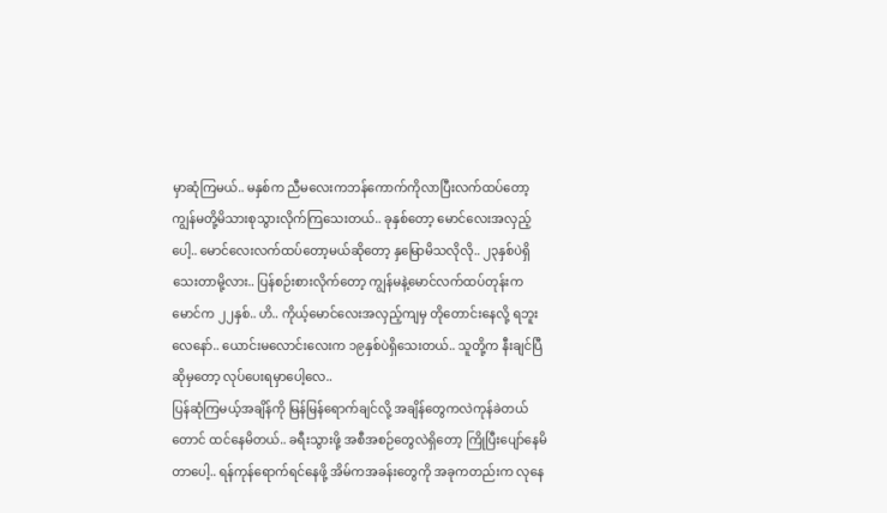မှာဆုံကြမယ်.. မနှစ်က ညီမလေးကဘန်ကောက်ကိုလာပြီးလက်ထပ်တော့ ကျွန်မတို့မိသားစုသွားလိုက်ကြသေးတယ်.. ခုနှစ်တော့ မောင်လေးအလှည့်ပေါ့.. မောင်လေးလက်ထပ်တော့မယ်ဆိုတော့ နှမြောမိသလိုလို.. ၂၃နှစ်ပဲရှိသေးတာမို့လား.. ပြန်စဉ်းစားလိုက်တော့ ကျွန်မနဲ့မောင်လက်ထပ်တုန်းက မောင်က ၂၂နှစ်.. ဟိ.. ကိုယ့်မောင်လေးအလှည့်ကျမှ တိုတောင်းနေလို့ ရဘူးလေနော်.. ယောင်းမလောင်းလေးက ၁၉နှစ်ပဲရှိသေးတယ်.. သူတို့က နီးချင်ပြီဆိုမှတော့ လုပ်ပေးရမှာပေါ့လေ..
ပြန်ဆုံကြမယ့်အချိန်ကို မြန်မြန်ရောက်ချင်လို့ အချိန်တွေကလဲကုန်ခဲတယ်တောင် ထင်နေမိတယ်.. ခရီးသွားဖို့ အစီအစဉ်တွေလဲရှိတော့ ကြိုပြီးပျော်နေမိတာပေါ့.. ရန်ကုန်ရောက်ရင်နေဖို့ အိမ်ကအခန်းတွေကို အခုကတည်းက လုနေ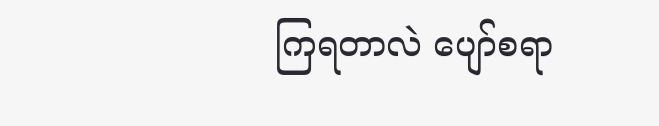ကြရတာလဲ ပျော်စရာ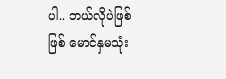ပါ.. ဘယ်လိုပဲဖြစ်ဖြစ် မောင်နှမသုံး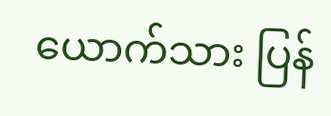ယောက်သား ပြန်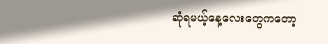ဆုံရမယ့်နေ့လေးတွေကတော့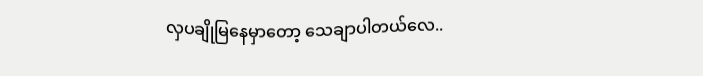လှပချိုမြနေမှာတော့ သေချာပါတယ်လေ..